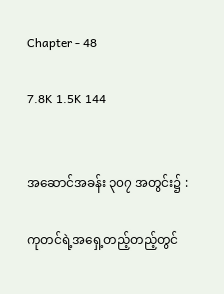Chapter - 48

7.8K 1.5K 144


အဆောင်အခန်း ၃၀၇ အတွင်း၌ :

ကုတင်ရဲ့အရှေ့တည့်တည့်တွင်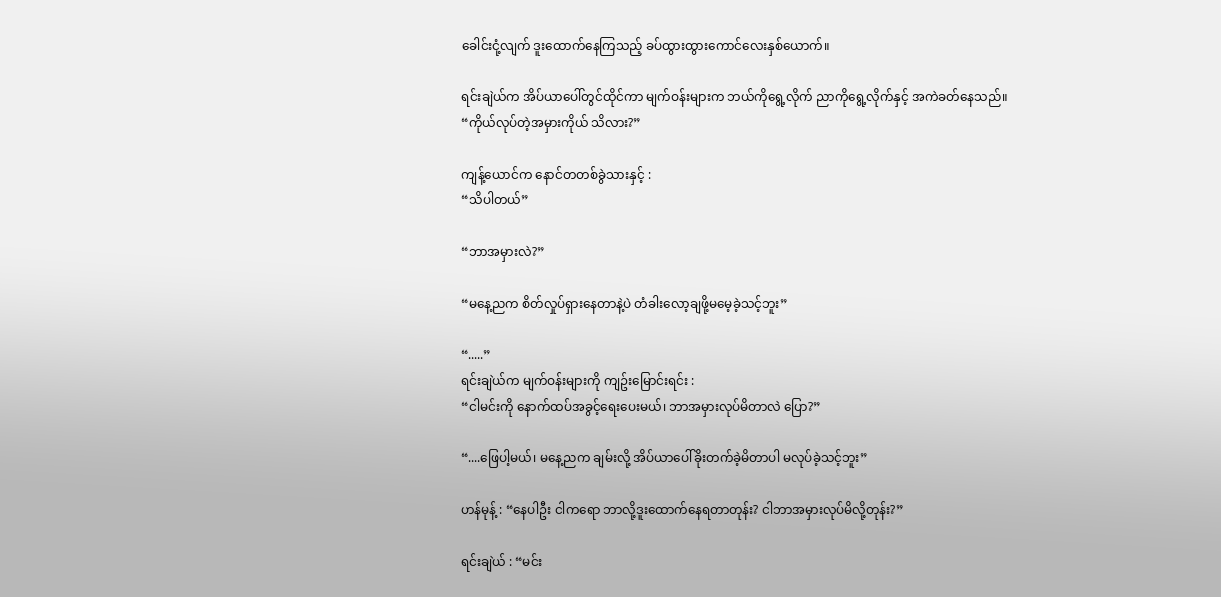ခေါင်းငုံ့လျက် ဒူးထောက်နေကြသည့် ခပ်ထွားထွားကောင်လေးနှစ်ယောက်။

ရင်းချဲယ်က အိပ်ယာပေါ်တွင်ထိုင်ကာ မျက်ဝန်းများက ဘယ်ကိုရွေ့လိုက် ညာကိုရွေ့လိုက်နှင့် အကဲခတ်နေသည်။
“ကိုယ်လုပ်တဲ့အမှားကိုယ် သိလား?”

ကျန့်ယောင်က နောင်တတစ်ခွဲသားနှင့် :
“သိပါတယ်”

“ဘာအမှားလဲ?”

“မနေ့ညက စိတ်လှုပ်ရှားနေတာနဲ့ပဲ တံခါး‌လော့ချဖို့မမေ့ခဲ့သင့်ဘူး”

“.....”
ရင်းချဲယ်က မျက်ဝန်းများကို ကျဥ်း‌မြောင်းရင်း :
“ငါမင်းကို နောက်ထပ်အခွင့်ရေးပေးမယ်၊ ဘာအမှားလုပ်မိတာလဲ ပြော?”

“....ဖြေပါ့မယ်၊ မနေ့ညက ချမ်းလို့ အိပ်ယာပေါ်ခိုးတက်ခဲ့မိတာပါ မလုပ်ခဲ့သင့်ဘူး”

ဟန်မုန့် : “နေပါဦး ငါကရော ဘာလို့ဒူးထောက်နေရတာတုန်း? ငါဘာအမှားလုပ်မိလို့တုန်း?”

ရင်းချဲယ် : “မင်း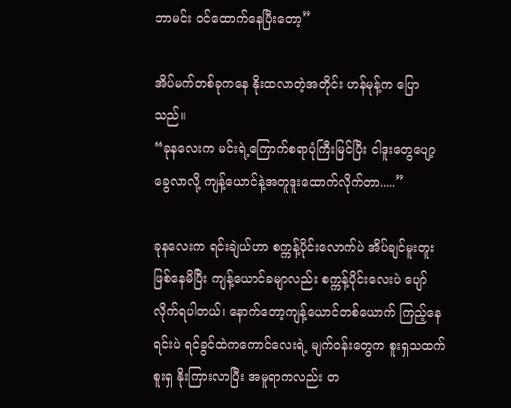ဘာမင်း ဝင်ထောက်နေပြီးတော့”

အိပ်မက်တစ်ခုကနေ နိုးထလာတဲ့အတိုင်း ဟန်မုန့်က ပြောသည်။
“ခုနလေးက မင်းရဲ့ကြောက်စရာပုံကြီးမြင်ပြီး ငါဒူးတွေပျော့ခွေလာလို့ ကျန့်ယောင်နဲ့အတူဒူးထောက်လိုက်တာ.....”

ခုနလေးက ရင်းချဲယ်ဟာ စက္ကန့်ပိုင်းလောက်ပဲ အိပ်ချင်မူးတူးဖြစ်နေမိပြီး ကျန့်ယောင်ခမျာလည်း စက္ကန့်ပိုင်းလေးပဲ ပျော်လိုက်ရပါတယ်၊ နောက်တော့ကျန့်‌ယောင်တစ်ယောက် ကြည့်နေရင်းပဲ ရင်ခွင်ထဲကကောင်လေးရဲ့ မျက်ဝန်းတွေက စူးရှသထက်စူးရှ နိုးကြားလာပြီး အမူရာကလည်း တ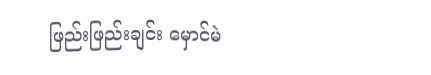ဖြည်းဖြည်းချင်း မှောင်မဲ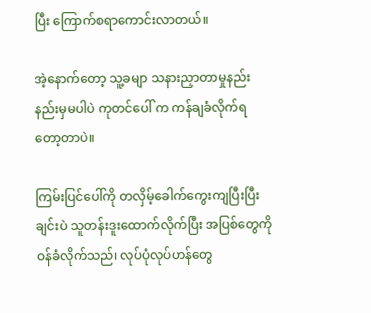ပြီး ကြောက်စရာကောင်းလာတယ်။

အဲ့နောက်တော့ သူ့ခမျာ သနားညှာတာမှုနည်းနည်းမှမပါပဲ ကုတင်ပေါ် က ကန်ချခံလိုက်ရတော့တာပဲ။

ကြမ်းပြင်ပေါ်ကို တလှိမ့်ခေါက်ကွေးကျပြီးပြီးချင်းပဲ သူတန်းဒူးထောက်လိုက်ပြီး အပြစ်တွေကို ဝန်ခံလိုက်သည်၊ လုပ်ပုံလုပ်ဟန်တွေ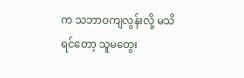က သဘာဝကျလွန်းလို့ မသိရင်တော့ သူမတွေး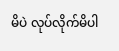မိပဲ လုပ်လိုက်မိပါ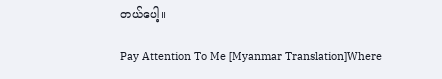တယ်ပေါ့။

Pay Attention To Me [Myanmar Translation]Where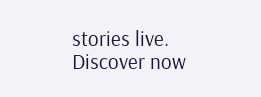stories live. Discover now